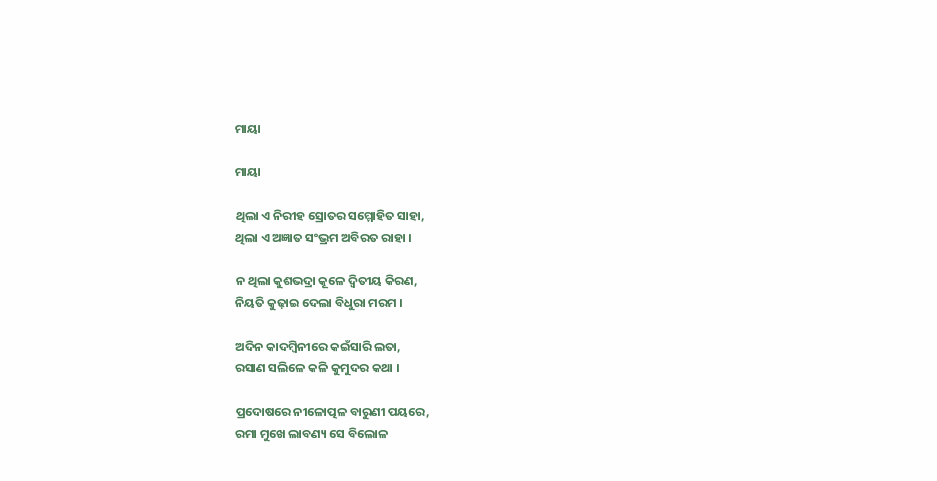ମାୟା

ମାୟା

ଥିଲା ଏ ନିରୀହ ସ୍ରୋତର ସମ୍ମୋହିତ ସାହା,
ଥିଲା ଏ ଅଜ୍ଞାତ ସଂଭ୍ରମ ଅବିରତ ରାହା ।

ନ ଥିଲା କୁଶଭଦ୍ରା କୂଳେ ଦ୍ବିତୀୟ କିରଣ,
ନିୟତି କୁଢ଼ାଇ ଦେଲା ବିଧୁରା ମରମ ।

ଅଦିନ କାଦମ୍ବିନୀରେ କଇଁସାରି ଲତା,
ରସାଣ ସଲିଳେ କଳି କୁମୁଦର କଥା ।

ପ୍ରଦୋଷରେ ନୀଳୋତ୍ପଳ ବାରୁଣୀ ପୟରେ,
ରମା ମୁଖେ ଲାବଣ୍ୟ ସେ ବିଲୋଳ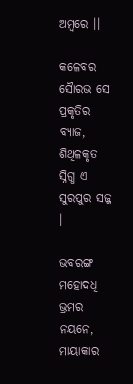ଅମ୍ବରେ ।।

କଳେବର ସୈାରଭ ସେ ପ୍ରକୃତିର ବ୍ୟାଜ,
ଶିଥିଳକୃତ ସ୍ନିଗ୍ଧ ଏ ସୁରପୁର ସଜ୍ଜ ।

ଭବରଙ୍ଗ ମହୋଦଧି ଭ୍ରମର ନୟନେ,
ମାୟାକାର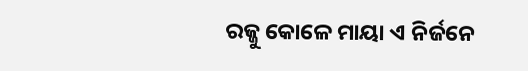ରଜ୍ଜୁ କୋଳେ ମାୟା ଏ ନିର୍ଜନେ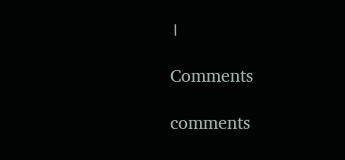।

Comments

comments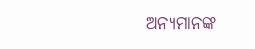ଅନ୍ୟମାନଙ୍କ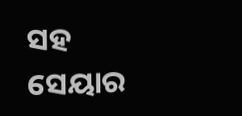ସହ ସେୟାର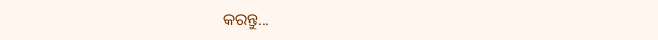କରନ୍ତୁ...